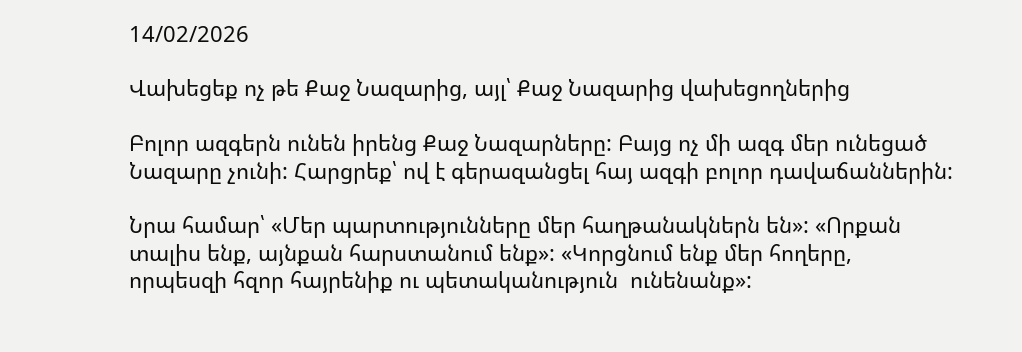14/02/2026

Վախեցեք ոչ թե Քաջ Նազարից, այլ՝ Քաջ Նազարից վախեցողներից

Բոլոր ազգերն ունեն իրենց Քաջ Նազարները: Բայց ոչ մի ազգ մեր ունեցած Նազարը չունի: Հարցրեք՝ ով է գերազանցել հայ ազգի բոլոր դավաճաններին:

Նրա համար՝ «Մեր պարտությունները մեր հաղթանակներն են»: «Որքան տալիս ենք, այնքան հարստանում ենք»: «Կորցնում ենք մեր հողերը, որպեսզի հզոր հայրենիք ու պետականություն  ունենանք»: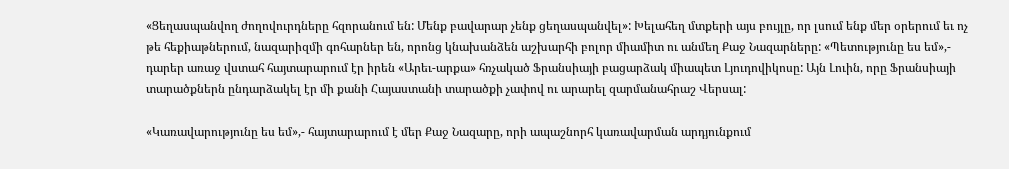«Ցեղասպանվող ժողովուրդները հզորանում են: Մենք բավարար չենք ցեղասպանվել»: Խելահեղ մտքերի այս բույլը, որ լսում ենք մեր օրերում եւ ոչ թե հեքիաթներում, նազարիզմի գոհարներ են, որոնց կնախանձեն աշխարհի բոլոր միամիտ ու անմեղ Քաջ Նազարները: «Պետությունը ես եմ»,- դարեր առաջ վստահ հայտարարում էր իրեն «Արեւ-արքա» հռչակած Ֆրանսիայի բացարձակ միապետ Լյուդովիկոսը: Այն Լուին, որը Ֆրանսիայի տարածքներն ընդարձակել էր մի քանի Հայաստանի տարածքի չափով ու արարել զարմանահրաշ Վերսալ:

«Կառավարությունը ես եմ»,- հայտարարում է մեր Քաջ Նազարը, որի ապաշնորհ կառավարման արդյունքում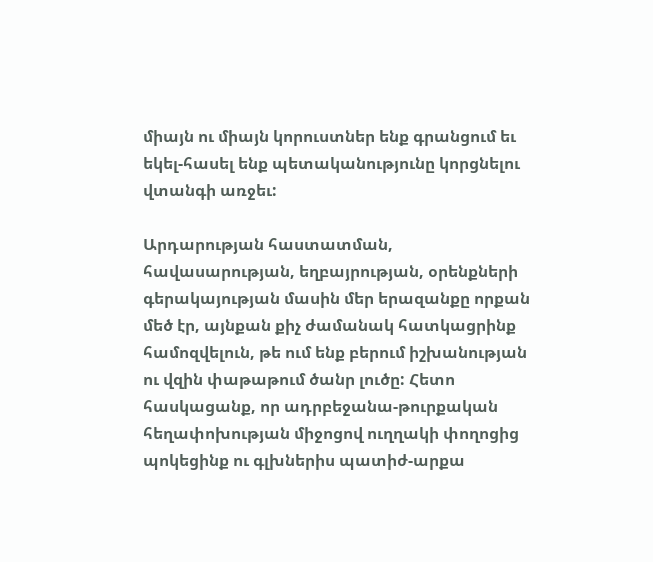միայն ու միայն կորուստներ ենք գրանցում եւ եկել-հասել ենք պետականությունը կորցնելու վտանգի առջեւ:

Արդարության հաստատման, հավասարության, եղբայրության, օրենքների գերակայության մասին մեր երազանքը որքան մեծ էր, այնքան քիչ ժամանակ հատկացրինք համոզվելուն, թե ում ենք բերում իշխանության ու վզին փաթաթում ծանր լուծը: Հետո հասկացանք, որ ադրբեջանա-թուրքական հեղափոխության միջոցով ուղղակի փողոցից պոկեցինք ու գլխներիս պատիժ-արքա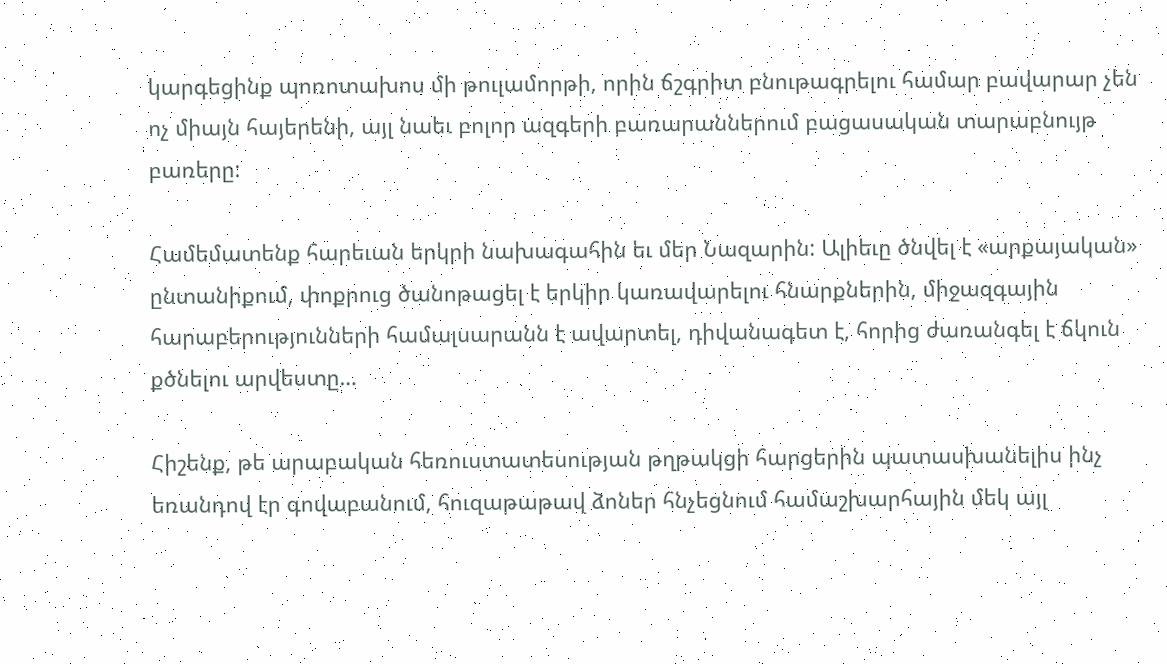կարգեցինք պոռոտախոս մի թուլամորթի, որին ճշգրիտ բնութագրելու համար բավարար չեն ոչ միայն հայերենի, այլ նաեւ բոլոր ազգերի բառարաններում բացասական տարաբնույթ բառերը:

Համեմատենք հարեւան երկրի նախագահին եւ մեր Նազարին: Ալիեւը ծնվել է «արքայական» ընտանիքում, փոքրուց ծանոթացել է երկիր կառավարելու հնարքներին, միջազգային հարաբերությունների համալսարանն է ավարտել, դիվանագետ է, հորից ժառանգել է ճկուն քծնելու արվեստը…

Հիշենք, թե արաբական հեռուստատեսության թղթակցի հարցերին պատասխանելիս ինչ եռանդով էր գովաբանում, հուզաթաթավ ձոներ հնչեցնում համաշխարհային մեկ այլ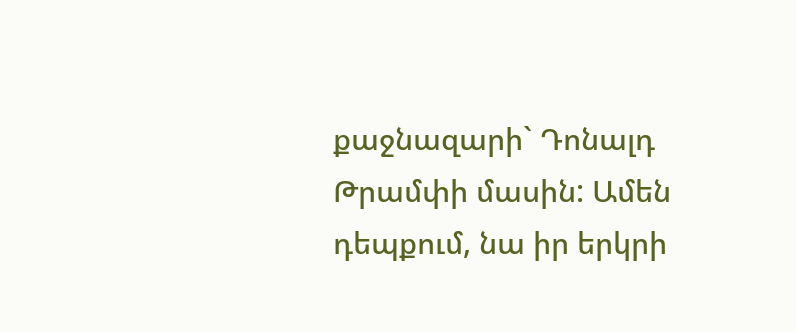քաջնազարի` Դոնալդ Թրամփի մասին: Ամեն դեպքում, նա իր երկրի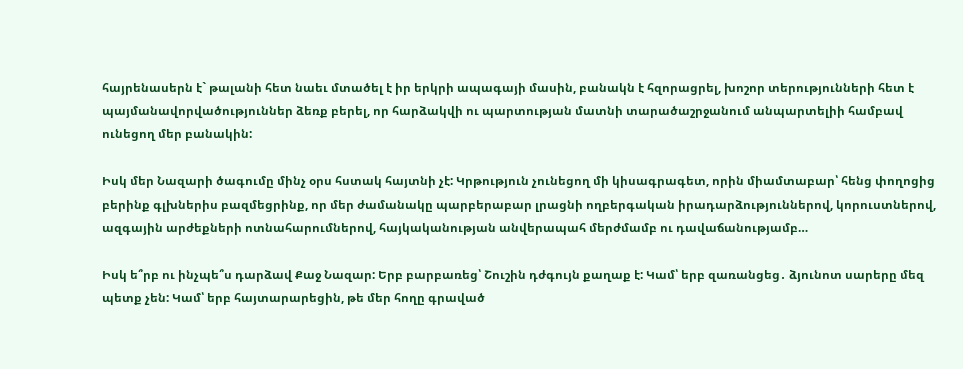հայրենասերն է` թալանի հետ նաեւ մտածել է իր երկրի ապագայի մասին, բանակն է հզորացրել, խոշոր տերությունների հետ է պայմանավորվածություններ ձեռք բերել, որ հարձակվի ու պարտության մատնի տարածաշրջանում անպարտելիի համբավ ունեցող մեր բանակին:

Իսկ մեր Նազարի ծագումը մինչ օրս հստակ հայտնի չէ: Կրթություն չունեցող մի կիսագրագետ, որին միամտաբար՝ հենց փողոցից բերինք գլխներիս բազմեցրինք, որ մեր ժամանակը պարբերաբար լրացնի ողբերգական իրադարձություններով, կորուստներով, ազգային արժեքների ոտնահարումներով, հայկականության անվերապահ մերժմամբ ու դավաճանությամբ…

Իսկ ե՞րբ ու ինչպե՞ս դարձավ Քաջ Նազար: Երբ բարբառեց՝ Շուշին դժգույն քաղաք է: Կամ՝ երբ զառանցեց․ ձյունոտ սարերը մեզ պետք չեն: Կամ՝ երբ հայտարարեցին, թե մեր հողը գրաված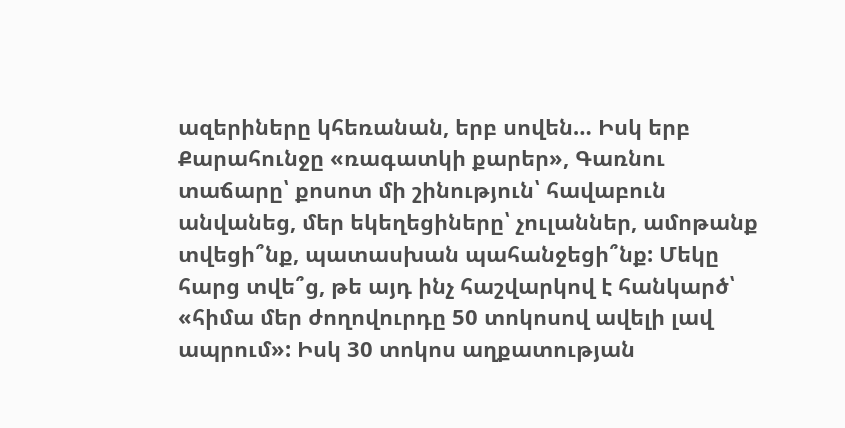ազերիները կհեռանան, երբ սովեն… Իսկ երբ Քարահունջը «ռագատկի քարեր», Գառնու տաճարը՝ քոսոտ մի շինություն՝ հավաբուն անվանեց, մեր եկեղեցիները՝ չուլաններ, ամոթանք տվեցի՞նք, պատասխան պահանջեցի՞նք: Մեկը հարց տվե՞ց, թե այդ ինչ հաշվարկով է հանկարծ՝ «հիմա մեր ժողովուրդը 50 տոկոսով ավելի լավ ապրում»: Իսկ 30 տոկոս աղքատության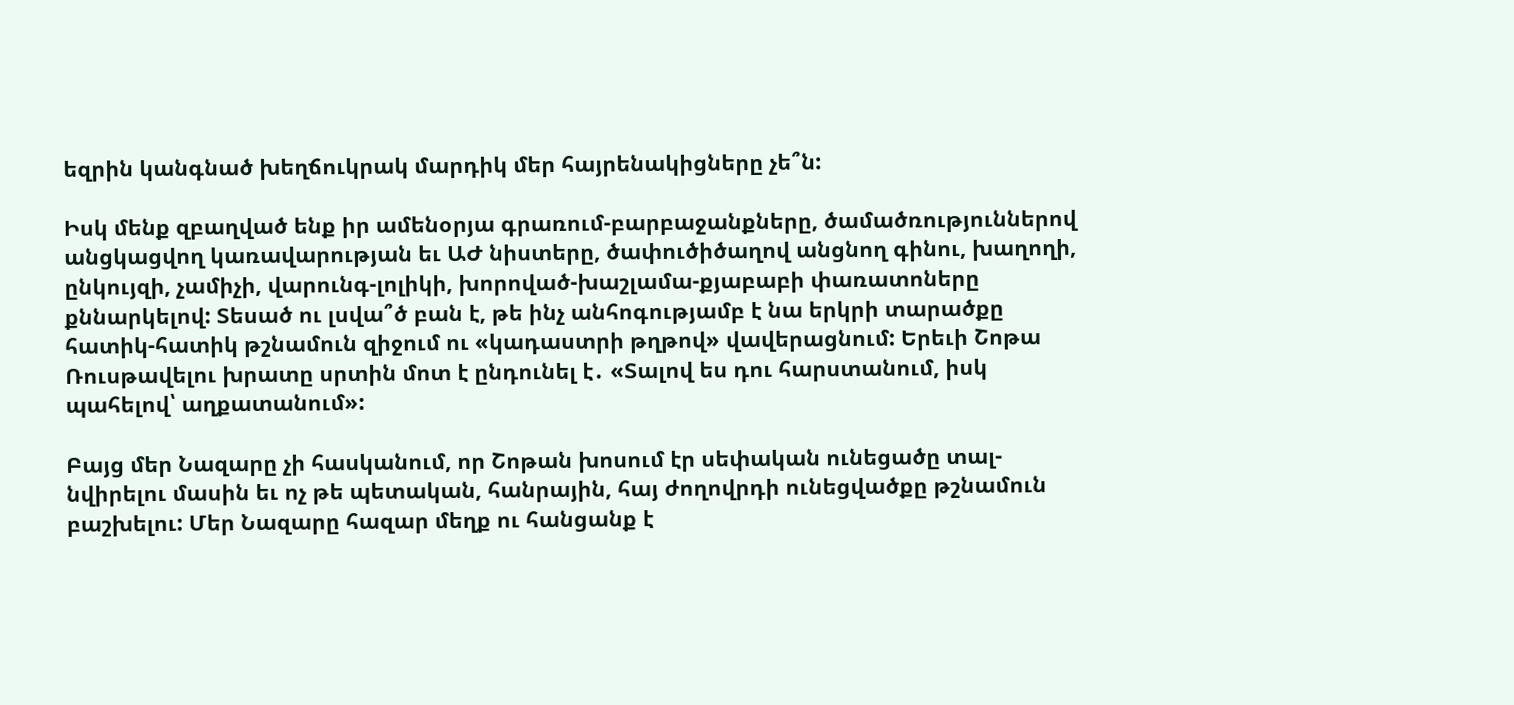եզրին կանգնած խեղճուկրակ մարդիկ մեր հայրենակիցները չե՞ն:

Իսկ մենք զբաղված ենք իր ամենօրյա գրառում-բարբաջանքները, ծամածռություններով անցկացվող կառավարության եւ ԱԺ նիստերը, ծափուծիծաղով անցնող գինու, խաղողի, ընկույզի, չամիչի, վարունգ-լոլիկի, խորոված-խաշլամա-քյաբաբի փառատոները քննարկելով: Տեսած ու լսվա՞ծ բան է, թե ինչ անհոգությամբ է նա երկրի տարածքը հատիկ-հատիկ թշնամուն զիջում ու «կադաստրի թղթով» վավերացնում: Երեւի Շոթա Ռուսթավելու խրատը սրտին մոտ է ընդունել է․ «Տալով ես դու հարստանում, իսկ պահելով՝ աղքատանում»:

Բայց մեր Նազարը չի հասկանում, որ Շոթան խոսում էր սեփական ունեցածը տալ-նվիրելու մասին եւ ոչ թե պետական, հանրային, հայ ժողովրդի ունեցվածքը թշնամուն բաշխելու: Մեր Նազարը հազար մեղք ու հանցանք է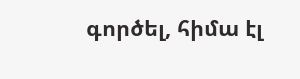գործել, հիմա էլ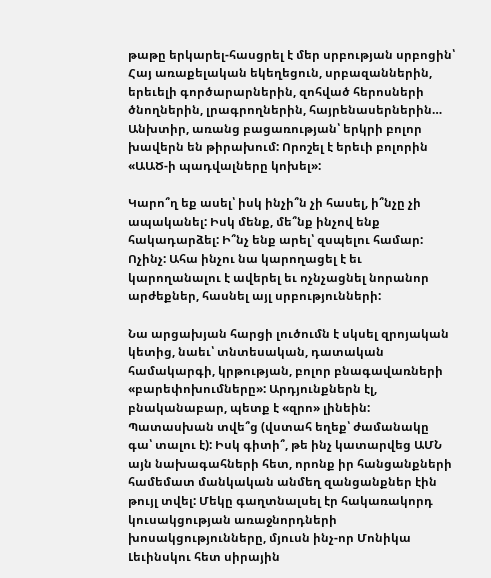թաթը երկարել-հասցրել է մեր սրբության սրբոցին՝ Հայ առաքելական եկեղեցուն, սրբազաններին, երեւելի գործարարներին, զոհված հերոսների ծնողներին, լրագրողներին, հայրենասերներին… Անխտիր, առանց բացառության՝ երկրի բոլոր խավերն են թիրախում: Որոշել է երեւի բոլորին «ԱԱԾ-ի պադվալները կոխել»:

Կարո՞ղ եք ասել՝ իսկ ինչի՞ն չի հասել, ի՞նչը չի ապականել: Իսկ մենք, մե՞նք ինչով ենք հակադարձել: Ի՞նչ ենք արել՝ զսպելու համար: Ոչինչ: Ահա ինչու նա կարողացել է եւ կարողանալու է ավերել եւ ոչնչացնել նորանոր արժեքներ, հասնել այլ սրբությունների:

Նա արցախյան հարցի լուծումն է սկսել զրոյական կետից, նաեւ՝ տնտեսական, դատական համակարգի, կրթության, բոլոր բնագավառների «բարեփոխումները»: Արդյունքներն էլ, բնականաբար, պետք է «զրո» լինեին: Պատասխան տվե՞ց (վստահ եղեք՝ ժամանակը գա՝ տալու է): Իսկ գիտի՞, թե ինչ կատարվեց ԱՄՆ այն նախագահների հետ, որոնք իր հանցանքների համեմատ մանկական անմեղ զանցանքներ էին թույլ տվել: Մեկը գաղտնալսել էր հակառակորդ կուսակցության առաջնորդների խոսակցությունները, մյուսն ինչ-որ Մոնիկա Լեւինսկու հետ սիրային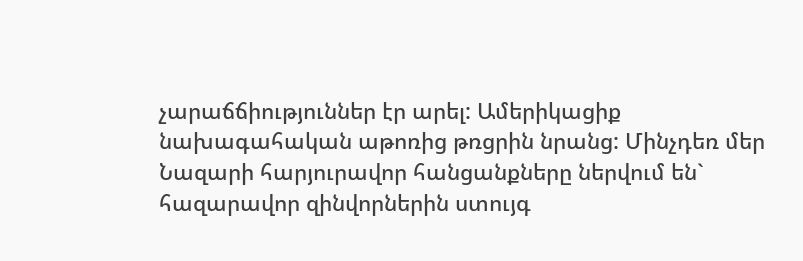չարաճճիություններ էր արել: Ամերիկացիք նախագահական աթոռից թռցրին նրանց: Մինչդեռ մեր Նազարի հարյուրավոր հանցանքները ներվում են` հազարավոր զինվորներին ստույգ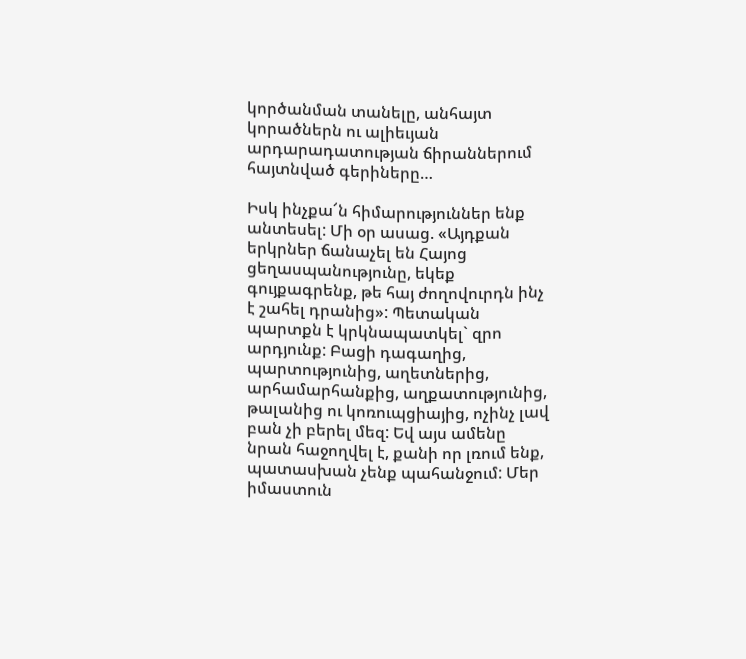կործանման տանելը, անհայտ կորածներն ու ալիեւյան արդարադատության ճիրաններում հայտնված գերիները…

Իսկ ինչքա՜ն հիմարություններ ենք անտեսել: Մի օր ասաց. «Այդքան երկրներ ճանաչել են Հայոց ցեղասպանությունը, եկեք գույքագրենք, թե հայ ժողովուրդն ինչ է շահել դրանից»: Պետական պարտքն է կրկնապատկել` զրո արդյունք: Բացի դագաղից, պարտությունից, աղետներից, արհամարհանքից, աղքատությունից, թալանից ու կոռուպցիայից, ոչինչ լավ բան չի բերել մեզ: Եվ այս ամենը նրան հաջողվել է, քանի որ լռում ենք, պատասխան չենք պահանջում: Մեր իմաստուն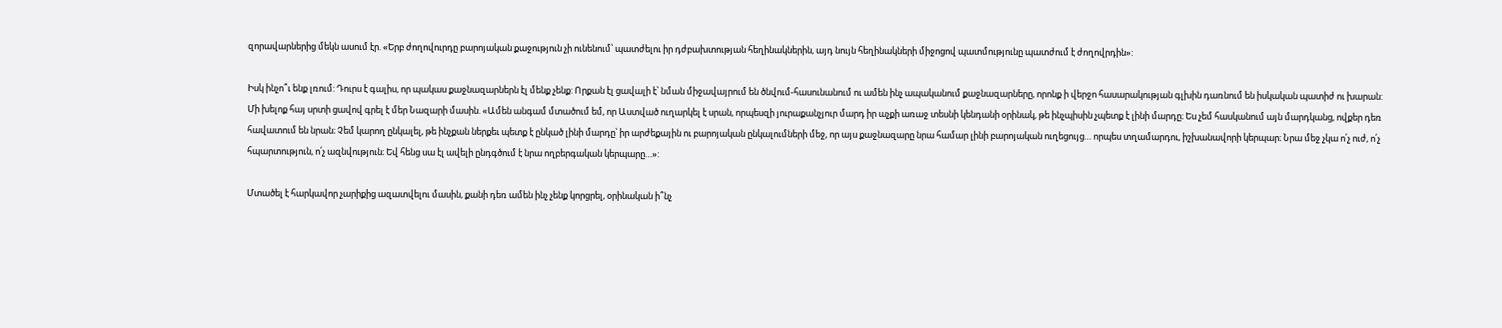զորավարներից մեկն ասում էր. «Երբ ժողովուրդը բարոյական քաջություն չի ունենում՝ պատժելու իր դժբախտության հեղինակներին, այդ նույն հեղինակների միջոցով պատմությունը պատժում է ժողովրդին»:

Իսկ ինչո՞ւ ենք լռում: Դուրս է գալիս, որ պակաս քաջնազարներն էլ մենք չենք: Որքան էլ ցավալի է՝ նման միջավայրում են ծնվում-հասունանում ու ամեն ինչ ապականում քաջնազարները, որոնք ի վերջո հասարակության գլխին դառնում են իսկական պատիժ ու խարան: Մի խելոք հայ սրտի ցավով գրել է մեր Նազարի մասին. «Ամեն անգամ մտածում եմ, որ Աստված ուղարկել է սրան, որպեսզի յուրաքանչյուր մարդ իր աչքի առաջ տեսնի կենդանի օրինակ, թե ինչպիսին չպետք է լինի մարդը։ Ես չեմ հասկանում այն մարդկանց, ովքեր դեռ հավատում են նրան։ Չեմ կարող ընկալել, թե ինչքան ներքեւ պետք է ընկած լինի մարդը՝ իր արժեքային ու բարոյական ընկալումների մեջ, որ այս քաջնազարը նրա համար լինի բարոյական ուղեցույց… որպես տղամարդու, իշխանավորի կերպար։ Նրա մեջ չկա ո՛չ ուժ, ո՛չ հպարտություն, ո՛չ ազնվություն։ Եվ հենց սա էլ ավելի ընդգծում է նրա ողբերգական կերպարը…»:

Մտածել է հարկավոր չարիքից ազատվելու մասին, քանի դեռ ամեն ինչ չենք կորցրել, օրինական ի՞նչ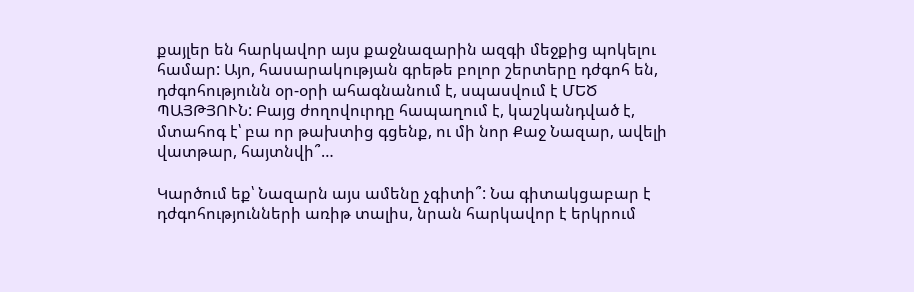քայլեր են հարկավոր այս քաջնազարին ազգի մեջքից պոկելու համար: Այո, հասարակության գրեթե բոլոր շերտերը դժգոհ են, դժգոհությունն օր-օրի ահագնանում է, սպասվում է ՄԵԾ ՊԱՅԹՅՈՒՆ: Բայց ժողովուրդը հապաղում է, կաշկանդված է, մտահոգ է՝ բա որ թախտից գցենք, ու մի նոր Քաջ Նազար, ավելի վատթար, հայտնվի՞…

Կարծում եք՝ Նազարն այս ամենը չգիտի՞: Նա գիտակցաբար է դժգոհությունների առիթ տալիս, նրան հարկավոր է երկրում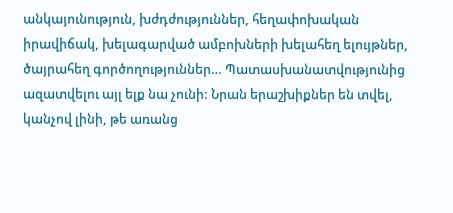անկայունություն, խժդժություններ, հեղափոխական իրավիճակ, խելագարված ամբոխների խելահեղ ելույթներ, ծայրահեղ գործողություններ… Պատասխանատվությունից ազատվելու այլ ելք նա չունի: Նրան երաշխիքներ են տվել, կանչով լինի, թե առանց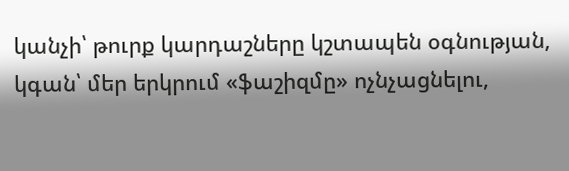կանչի՝ թուրք կարդաշները կշտապեն օգնության, կգան՝ մեր երկրում «ֆաշիզմը» ոչնչացնելու,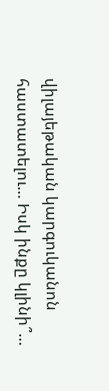վիլայեթական կարգուկանոն հաստատելու… Իսկ ինքը կլինի՞…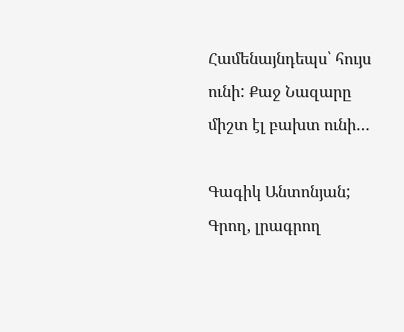Համենայնդեպս՝ հույս ունի: Քաջ Նազարը միշտ էլ բախտ ունի…

Գագիկ Անտոնյան; Գրող, լրագրող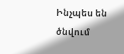Ինչպես են ծնվում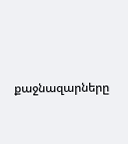քաջնազարները